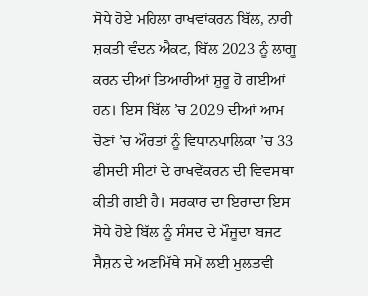ਸੋਧੇ ਹੋਏ ਮਹਿਲਾ ਰਾਖਵਾਂਕਰਨ ਬਿੱਲ, ਨਾਰੀ ਸ਼ਕਤੀ ਵੰਦਨ ਐਕਟ, ਬਿੱਲ 2023 ਨੂੰ ਲਾਗੂ ਕਰਨ ਦੀਆਂ ਤਿਆਰੀਆਂ ਸ਼ੁਰੂ ਹੋ ਗਈਆਂ ਹਨ। ਇਸ ਬਿੱਲ ’ਚ 2029 ਦੀਆਂ ਆਮ ਚੋਣਾਂ ’ਚ ਔਰਤਾਂ ਨੂੰ ਵਿਧਾਨਪਾਲਿਕਾ ’ਚ 33 ਫੀਸਦੀ ਸੀਟਾਂ ਦੇ ਰਾਖਵੇਂਕਰਨ ਦੀ ਵਿਵਸਥਾ ਕੀਤੀ ਗਈ ਹੈ। ਸਰਕਾਰ ਦਾ ਇਰਾਦਾ ਇਸ ਸੋਧੇ ਹੋਏ ਬਿੱਲ ਨੂੰ ਸੰਸਦ ਦੇ ਮੌਜੂਦਾ ਬਜਟ ਸੈਸ਼ਨ ਦੇ ਅਣਮਿੱਥੇ ਸਮੇਂ ਲਈ ਮੁਲਤਵੀ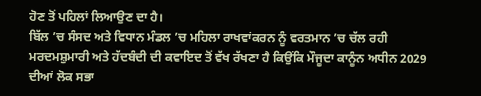ਹੋਣ ਤੋਂ ਪਹਿਲਾਂ ਲਿਆਉਣ ਦਾ ਹੈ।
ਬਿੱਲ ’ਚ ਸੰਸਦ ਅਤੇ ਵਿਧਾਨ ਮੰਡਲ ’ਚ ਮਹਿਲਾ ਰਾਖਵਾਂਕਰਨ ਨੂੰ ਵਰਤਮਾਨ ’ਚ ਚੱਲ ਰਹੀ ਮਰਦਮਸ਼ੁਮਾਰੀ ਅਤੇ ਹੱਦਬੰਦੀ ਦੀ ਕਵਾਇਦ ਤੋਂ ਵੱਖ ਰੱਖਣਾ ਹੈ ਕਿਉਂਕਿ ਮੌਜੂਦਾ ਕਾਨੂੰਨ ਅਧੀਨ 2029 ਦੀਆਂ ਲੋਕ ਸਭਾ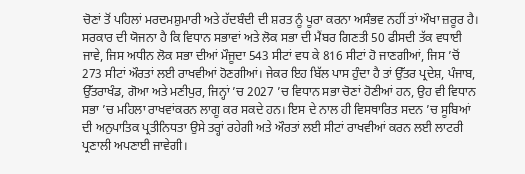ਚੋਣਾਂ ਤੋਂ ਪਹਿਲਾਂ ਮਰਦਮਸ਼ੁਮਾਰੀ ਅਤੇ ਹੱਦਬੰਦੀ ਦੀ ਸ਼ਰਤ ਨੂੰ ਪੂਰਾ ਕਰਨਾ ਅਸੰਭਵ ਨਹੀਂ ਤਾਂ ਔਖਾ ਜ਼ਰੂਰ ਹੈ।
ਸਰਕਾਰ ਦੀ ਯੋਜਨਾ ਹੈ ਕਿ ਵਿਧਾਨ ਸਭਾਵਾਂ ਅਤੇ ਲੋਕ ਸਭਾ ਦੀ ਮੈਂਬਰ ਗਿਣਤੀ 50 ਫੀਸਦੀ ਤੱਕ ਵਧਾਈ ਜਾਵੇ, ਜਿਸ ਅਧੀਨ ਲੋਕ ਸਭਾ ਦੀਆਂ ਮੌਜੂਦਾ 543 ਸੀਟਾਂ ਵਧ ਕੇ 816 ਸੀਟਾਂ ਹੋ ਜਾਣਗੀਆਂ, ਜਿਸ ’ਚੋਂ 273 ਸੀਟਾਂ ਔਰਤਾਂ ਲਈ ਰਾਖਵੀਆਂ ਹੋਣਗੀਆਂ। ਜੇਕਰ ਇਹ ਬਿੱਲ ਪਾਸ ਹੁੰਦਾ ਹੈ ਤਾਂ ਉੱਤਰ ਪ੍ਰਦੇਸ਼, ਪੰਜਾਬ, ਉੱਤਰਾਖੰਡ, ਗੋਆ ਅਤੇ ਮਣੀਪੁਰ, ਜਿਨ੍ਹਾਂ ’ਚ 2027 ’ਚ ਵਿਧਾਨ ਸਭਾ ਚੋਣਾਂ ਹੋਣੀਆਂ ਹਨ, ਉਹ ਵੀ ਵਿਧਾਨ ਸਭਾ ’ਚ ਮਹਿਲਾ ਰਾਖਵਾਂਕਰਨ ਲਾਗੂ ਕਰ ਸਕਦੇ ਹਨ। ਇਸ ਦੇ ਨਾਲ ਹੀ ਵਿਸਥਾਰਿਤ ਸਦਨ ’ਚ ਸੂਬਿਆਂ ਦੀ ਅਨੁਪਾਤਿਕ ਪ੍ਰਤੀਨਿਧਤਾ ਉਸੇ ਤਰ੍ਹਾਂ ਰਹੇਗੀ ਅਤੇ ਔਰਤਾਂ ਲਈ ਸੀਟਾਂ ਰਾਖਵੀਆਂ ਕਰਨ ਲਈ ਲਾਟਰੀ ਪ੍ਰਣਾਲੀ ਅਪਣਾਈ ਜਾਵੇਗੀ।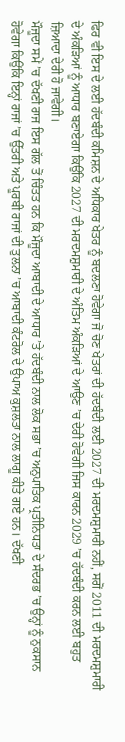ਫਿਰ ਵੀ ਇਸ ਦੇ ਲਈ ਹੱਦਬੰਦੀ ਕਮਿਸ਼ਨ ਦੇ ਅਧਿਕਾਰ ਖੇਤਰ ਨੂੰ ਬਦਲਣਾ ਹੋਵੇਗਾ ਜੋ ਚੋਣ ਖੇਤਰਾਂ ਦੀ ਹੱਦਬੰਦੀ ਲਈ 2027 ਦੀ ਮਰਦਮਸ਼ੁਮਾਰੀ ਨਹੀਂ, ਸਗੋਂ 2011 ਦੀ ਮਰਦਮਸ਼ੁਮਾਰੀ ਦੇ ਅੰਕੜਿਆਂ ਨੂੰ ਆਧਾਰ ਬਣਾਏਗਾ ਕਿਉਂਕਿ 2027 ਦੀ ਮਰਦਮਸ਼ੁਮਾਰੀ ਦੇ ਅੰਤਿਮ ਅੰਕੜਿਆਂ ਦੇ ਆਉਣ ’ਚ ਦੇਰੀ ਹੋਵੇਗੀ ਜਿਸ ਕਾਰਨ 2029 ’ਚ ਹੱਦਬੰਦੀ ਕਰਨ ਲਈ ਬਹੁਤ ਜ਼ਿਆਦਾ ਦੇਰੀ ਹੋ ਜਾਵੇਗੀ।
ਮੌਜੂਦਾ ਸਮੇਂ ’ਚ ਦੱਖਣੀ ਰਾਜ ਇਸ ਗੱਲ ਤੋਂ ਚਿੰਤਤ ਹਨ ਕਿ ਮੌਜੂਦਾ ਆਬਾਦੀ ਦੇ ਆਧਾਰ ’ਤੇ ਹੱਦਬੰਦੀ ਨਾਲ ਲੋਕ ਸਭਾ ’ਚ ਅਨੁਪਾਤਿਕ ਪ੍ਰਤੀਨਿਧਤਾ ਦੇ ਸੰਦਰਭ ’ਚ ਉਨ੍ਹਾਂ ਨੂੰ ਨੁਕਸਾਨ ਹੋਵੇਗਾ ਕਿਉਂਕਿ ਇਨ੍ਹਾਂ ਰਾਜਾਂ ’ਚ ਉੱਤਰੀ ਅਤੇ ਪੂਰਬੀ ਰਾਜਾਂ ਦੀ ਤੁਲਨਾ ’ਚ ਆਬਾਦੀ ਕੰਟਰੋਲ ਦੇ ਉਪਾਅ ਕੁਸ਼ਲਤਾ ਨਾਲ ਲਾਗੂ ਕੀਤੇ ਗਏ ਹਨ। ਦੱਖਣੀ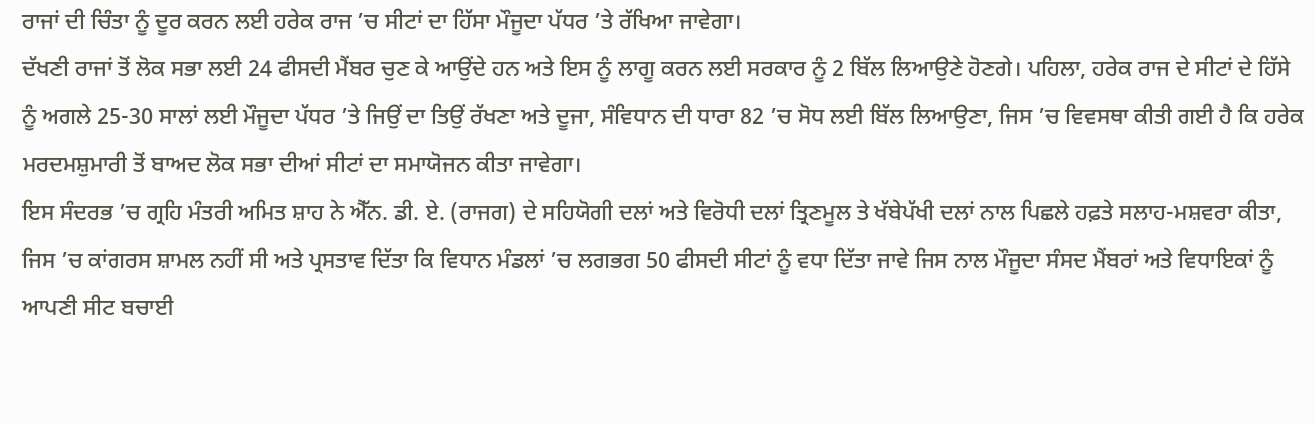ਰਾਜਾਂ ਦੀ ਚਿੰਤਾ ਨੂੰ ਦੂਰ ਕਰਨ ਲਈ ਹਰੇਕ ਰਾਜ ’ਚ ਸੀਟਾਂ ਦਾ ਹਿੱਸਾ ਮੌਜੂਦਾ ਪੱਧਰ ’ਤੇ ਰੱਖਿਆ ਜਾਵੇਗਾ।
ਦੱਖਣੀ ਰਾਜਾਂ ਤੋਂ ਲੋਕ ਸਭਾ ਲਈ 24 ਫੀਸਦੀ ਮੈਂਬਰ ਚੁਣ ਕੇ ਆਉਂਦੇ ਹਨ ਅਤੇ ਇਸ ਨੂੰ ਲਾਗੂ ਕਰਨ ਲਈ ਸਰਕਾਰ ਨੂੰ 2 ਬਿੱਲ ਲਿਆਉਣੇ ਹੋਣਗੇ। ਪਹਿਲਾ, ਹਰੇਕ ਰਾਜ ਦੇ ਸੀਟਾਂ ਦੇ ਹਿੱਸੇ ਨੂੰ ਅਗਲੇ 25-30 ਸਾਲਾਂ ਲਈ ਮੌਜੂਦਾ ਪੱਧਰ ’ਤੇ ਜਿਉਂ ਦਾ ਤਿਉਂ ਰੱਖਣਾ ਅਤੇ ਦੂਜਾ, ਸੰਵਿਧਾਨ ਦੀ ਧਾਰਾ 82 ’ਚ ਸੋਧ ਲਈ ਬਿੱਲ ਲਿਆਉਣਾ, ਜਿਸ ’ਚ ਵਿਵਸਥਾ ਕੀਤੀ ਗਈ ਹੈ ਕਿ ਹਰੇਕ ਮਰਦਮਸ਼ੁਮਾਰੀ ਤੋਂ ਬਾਅਦ ਲੋਕ ਸਭਾ ਦੀਆਂ ਸੀਟਾਂ ਦਾ ਸਮਾਯੋਜਨ ਕੀਤਾ ਜਾਵੇਗਾ।
ਇਸ ਸੰਦਰਭ ’ਚ ਗ੍ਰਹਿ ਮੰਤਰੀ ਅਮਿਤ ਸ਼ਾਹ ਨੇ ਐੱਨ. ਡੀ. ਏ. (ਰਾਜਗ) ਦੇ ਸਹਿਯੋਗੀ ਦਲਾਂ ਅਤੇ ਵਿਰੋਧੀ ਦਲਾਂ ਤ੍ਰਿਣਮੂਲ ਤੇ ਖੱਬੇਪੱਖੀ ਦਲਾਂ ਨਾਲ ਪਿਛਲੇ ਹਫ਼ਤੇ ਸਲਾਹ-ਮਸ਼ਵਰਾ ਕੀਤਾ, ਜਿਸ ’ਚ ਕਾਂਗਰਸ ਸ਼ਾਮਲ ਨਹੀਂ ਸੀ ਅਤੇ ਪ੍ਰਸਤਾਵ ਦਿੱਤਾ ਕਿ ਵਿਧਾਨ ਮੰਡਲਾਂ ’ਚ ਲਗਭਗ 50 ਫੀਸਦੀ ਸੀਟਾਂ ਨੂੰ ਵਧਾ ਦਿੱਤਾ ਜਾਵੇ ਜਿਸ ਨਾਲ ਮੌਜੂਦਾ ਸੰਸਦ ਮੈਂਬਰਾਂ ਅਤੇ ਵਿਧਾਇਕਾਂ ਨੂੰ ਆਪਣੀ ਸੀਟ ਬਚਾਈ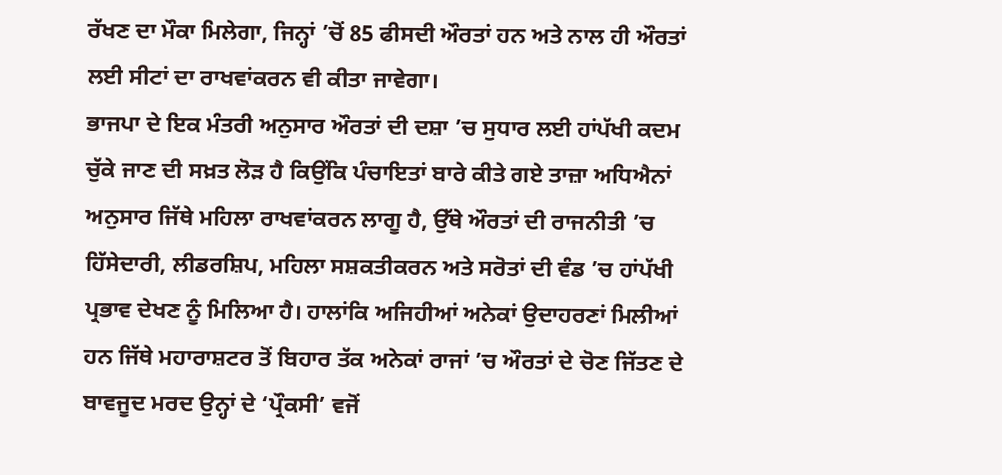ਰੱਖਣ ਦਾ ਮੌਕਾ ਮਿਲੇਗਾ, ਜਿਨ੍ਹਾਂ ’ਚੋਂ 85 ਫੀਸਦੀ ਔਰਤਾਂ ਹਨ ਅਤੇ ਨਾਲ ਹੀ ਔਰਤਾਂ ਲਈ ਸੀਟਾਂ ਦਾ ਰਾਖਵਾਂਕਰਨ ਵੀ ਕੀਤਾ ਜਾਵੇਗਾ।
ਭਾਜਪਾ ਦੇ ਇਕ ਮੰਤਰੀ ਅਨੁਸਾਰ ਔਰਤਾਂ ਦੀ ਦਸ਼ਾ ’ਚ ਸੁਧਾਰ ਲਈ ਹਾਂਪੱਖੀ ਕਦਮ ਚੁੱਕੇ ਜਾਣ ਦੀ ਸਖ਼ਤ ਲੋੜ ਹੈ ਕਿਉਂਕਿ ਪੰਚਾਇਤਾਂ ਬਾਰੇ ਕੀਤੇ ਗਏ ਤਾਜ਼ਾ ਅਧਿਐਨਾਂ ਅਨੁਸਾਰ ਜਿੱਥੇ ਮਹਿਲਾ ਰਾਖਵਾਂਕਰਨ ਲਾਗੂ ਹੈ, ਉੱਥੇ ਔਰਤਾਂ ਦੀ ਰਾਜਨੀਤੀ ’ਚ ਹਿੱਸੇਦਾਰੀ, ਲੀਡਰਸ਼ਿਪ, ਮਹਿਲਾ ਸਸ਼ਕਤੀਕਰਨ ਅਤੇ ਸਰੋਤਾਂ ਦੀ ਵੰਡ ’ਚ ਹਾਂਪੱਖੀ ਪ੍ਰਭਾਵ ਦੇਖਣ ਨੂੰ ਮਿਲਿਆ ਹੈ। ਹਾਲਾਂਕਿ ਅਜਿਹੀਆਂ ਅਨੇਕਾਂ ਉਦਾਹਰਣਾਂ ਮਿਲੀਆਂ ਹਨ ਜਿੱਥੇ ਮਹਾਰਾਸ਼ਟਰ ਤੋਂ ਬਿਹਾਰ ਤੱਕ ਅਨੇਕਾਂ ਰਾਜਾਂ ’ਚ ਔਰਤਾਂ ਦੇ ਚੋਣ ਜਿੱਤਣ ਦੇ ਬਾਵਜੂਦ ਮਰਦ ਉਨ੍ਹਾਂ ਦੇ ‘ਪ੍ਰੌਕਸੀ’ ਵਜੋਂ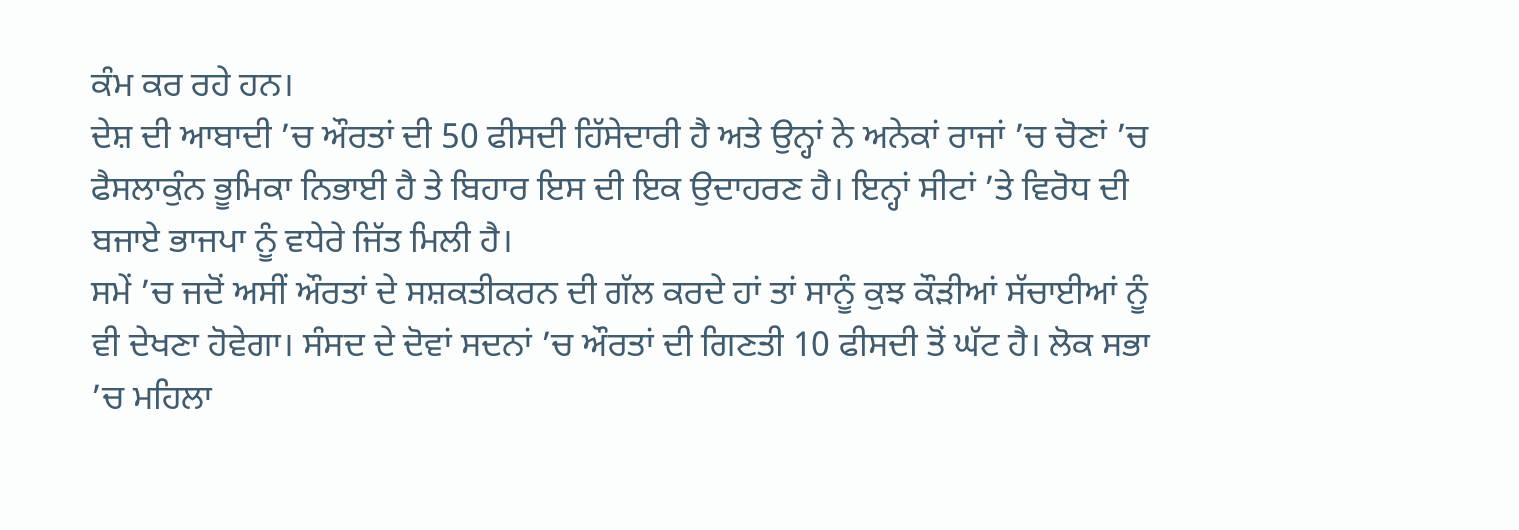ਕੰਮ ਕਰ ਰਹੇ ਹਨ।
ਦੇਸ਼ ਦੀ ਆਬਾਦੀ ’ਚ ਔਰਤਾਂ ਦੀ 50 ਫੀਸਦੀ ਹਿੱਸੇਦਾਰੀ ਹੈ ਅਤੇ ਉਨ੍ਹਾਂ ਨੇ ਅਨੇਕਾਂ ਰਾਜਾਂ ’ਚ ਚੋਣਾਂ ’ਚ ਫੈਸਲਾਕੁੰਨ ਭੂਮਿਕਾ ਨਿਭਾਈ ਹੈ ਤੇ ਬਿਹਾਰ ਇਸ ਦੀ ਇਕ ਉਦਾਹਰਣ ਹੈ। ਇਨ੍ਹਾਂ ਸੀਟਾਂ ’ਤੇ ਵਿਰੋਧ ਦੀ ਬਜਾਏ ਭਾਜਪਾ ਨੂੰ ਵਧੇਰੇ ਜਿੱਤ ਮਿਲੀ ਹੈ।
ਸਮੇਂ ’ਚ ਜਦੋਂ ਅਸੀਂ ਔਰਤਾਂ ਦੇ ਸਸ਼ਕਤੀਕਰਨ ਦੀ ਗੱਲ ਕਰਦੇ ਹਾਂ ਤਾਂ ਸਾਨੂੰ ਕੁਝ ਕੌੜੀਆਂ ਸੱਚਾਈਆਂ ਨੂੰ ਵੀ ਦੇਖਣਾ ਹੋਵੇਗਾ। ਸੰਸਦ ਦੇ ਦੋਵਾਂ ਸਦਨਾਂ ’ਚ ਔਰਤਾਂ ਦੀ ਗਿਣਤੀ 10 ਫੀਸਦੀ ਤੋਂ ਘੱਟ ਹੈ। ਲੋਕ ਸਭਾ ’ਚ ਮਹਿਲਾ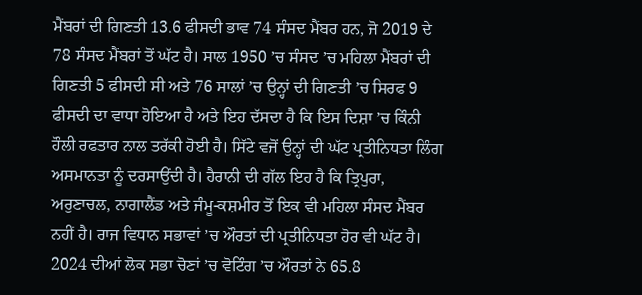ਮੈਂਬਰਾਂ ਦੀ ਗਿਣਤੀ 13.6 ਫੀਸਦੀ ਭਾਵ 74 ਸੰਸਦ ਮੈਂਬਰ ਹਨ, ਜੋ 2019 ਦੇ 78 ਸੰਸਦ ਮੈਂਬਰਾਂ ਤੋਂ ਘੱਟ ਹੈ। ਸਾਲ 1950 ’ਚ ਸੰਸਦ ’ਚ ਮਹਿਲਾ ਮੈਂਬਰਾਂ ਦੀ ਗਿਣਤੀ 5 ਫੀਸਦੀ ਸੀ ਅਤੇ 76 ਸਾਲਾਂ ’ਚ ਉਨ੍ਹਾਂ ਦੀ ਗਿਣਤੀ ’ਚ ਸਿਰਫ 9 ਫੀਸਦੀ ਦਾ ਵਾਧਾ ਹੋਇਆ ਹੈ ਅਤੇ ਇਹ ਦੱਸਦਾ ਹੈ ਕਿ ਇਸ ਦਿਸ਼ਾ ’ਚ ਕਿੰਨੀ ਹੌਲੀ ਰਫਤਾਰ ਨਾਲ ਤਰੱਕੀ ਹੋਈ ਹੈ। ਸਿੱਟੇ ਵਜੋਂ ਉਨ੍ਹਾਂ ਦੀ ਘੱਟ ਪ੍ਰਤੀਨਿਧਤਾ ਲਿੰਗ ਅਸਮਾਨਤਾ ਨੂੰ ਦਰਸਾਉਂਦੀ ਹੈ। ਹੈਰਾਨੀ ਦੀ ਗੱਲ ਇਹ ਹੈ ਕਿ ਤ੍ਰਿਪੁਰਾ, ਅਰੁਣਾਚਲ, ਨਾਗਾਲੈਂਡ ਅਤੇ ਜੰਮੂ-ਕਸ਼ਮੀਰ ਤੋਂ ਇਕ ਵੀ ਮਹਿਲਾ ਸੰਸਦ ਮੈਂਬਰ ਨਹੀਂ ਹੈ। ਰਾਜ ਵਿਧਾਨ ਸਭਾਵਾਂ ’ਚ ਔਰਤਾਂ ਦੀ ਪ੍ਰਤੀਨਿਧਤਾ ਹੋਰ ਵੀ ਘੱਟ ਹੈ।
2024 ਦੀਆਂ ਲੋਕ ਸਭਾ ਚੋਣਾਂ ’ਚ ਵੋਟਿੰਗ ’ਚ ਔਰਤਾਂ ਨੇ 65.8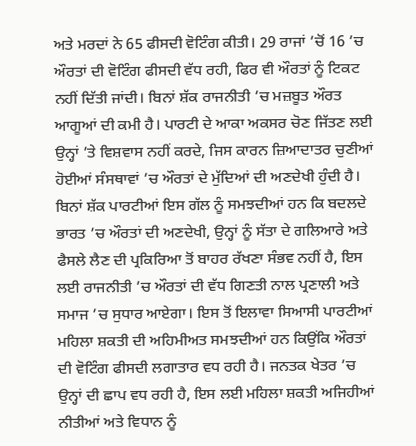ਅਤੇ ਮਰਦਾਂ ਨੇ 65 ਫੀਸਦੀ ਵੋਟਿੰਗ ਕੀਤੀ। 29 ਰਾਜਾਂ ’ਚੋਂ 16 ’ਚ ਔਰਤਾਂ ਦੀ ਵੋਟਿੰਗ ਫੀਸਦੀ ਵੱਧ ਰਹੀ, ਫਿਰ ਵੀ ਔਰਤਾਂ ਨੂੰ ਟਿਕਟ ਨਹੀਂ ਦਿੱਤੀ ਜਾਂਦੀ। ਬਿਨਾਂ ਸ਼ੱਕ ਰਾਜਨੀਤੀ ’ਚ ਮਜ਼ਬੂਤ ਔਰਤ ਆਗੂਆਂ ਦੀ ਕਮੀ ਹੈ। ਪਾਰਟੀ ਦੇ ਆਕਾ ਅਕਸਰ ਚੋਣ ਜਿੱਤਣ ਲਈ ਉਨ੍ਹਾਂ ’ਤੇ ਵਿਸ਼ਵਾਸ ਨਹੀਂ ਕਰਦੇ, ਜਿਸ ਕਾਰਨ ਜ਼ਿਆਦਾਤਰ ਚੁਣੀਆਂ ਹੋਈਆਂ ਸੰਸਥਾਵਾਂ ’ਚ ਔਰਤਾਂ ਦੇ ਮੁੱਦਿਆਂ ਦੀ ਅਣਦੇਖੀ ਹੁੰਦੀ ਹੈ।
ਬਿਨਾਂ ਸ਼ੱਕ ਪਾਰਟੀਆਂ ਇਸ ਗੱਲ ਨੂੰ ਸਮਝਦੀਆਂ ਹਨ ਕਿ ਬਦਲਦੇ ਭਾਰਤ ’ਚ ਔਰਤਾਂ ਦੀ ਅਣਦੇਖੀ, ਉਨ੍ਹਾਂ ਨੂੰ ਸੱਤਾ ਦੇ ਗਲਿਆਰੇ ਅਤੇ ਫੈਸਲੇ ਲੈਣ ਦੀ ਪ੍ਰਕਿਰਿਆ ਤੋਂ ਬਾਹਰ ਰੱਖਣਾ ਸੰਭਵ ਨਹੀਂ ਹੈ, ਇਸ ਲਈ ਰਾਜਨੀਤੀ ’ਚ ਔਰਤਾਂ ਦੀ ਵੱਧ ਗਿਣਤੀ ਨਾਲ ਪ੍ਰਣਾਲੀ ਅਤੇ ਸਮਾਜ ’ਚ ਸੁਧਾਰ ਆਏਗਾ। ਇਸ ਤੋਂ ਇਲਾਵਾ ਸਿਆਸੀ ਪਾਰਟੀਆਂ ਮਹਿਲਾ ਸ਼ਕਤੀ ਦੀ ਅਹਿਮੀਅਤ ਸਮਝਦੀਆਂ ਹਨ ਕਿਉਂਕਿ ਔਰਤਾਂ ਦੀ ਵੋਟਿੰਗ ਫੀਸਦੀ ਲਗਾਤਾਰ ਵਧ ਰਹੀ ਹੈ। ਜਨਤਕ ਖੇਤਰ ’ਚ ਉਨ੍ਹਾਂ ਦੀ ਛਾਪ ਵਧ ਰਹੀ ਹੈ, ਇਸ ਲਈ ਮਹਿਲਾ ਸ਼ਕਤੀ ਅਜਿਹੀਆਂ ਨੀਤੀਆਂ ਅਤੇ ਵਿਧਾਨ ਨੂੰ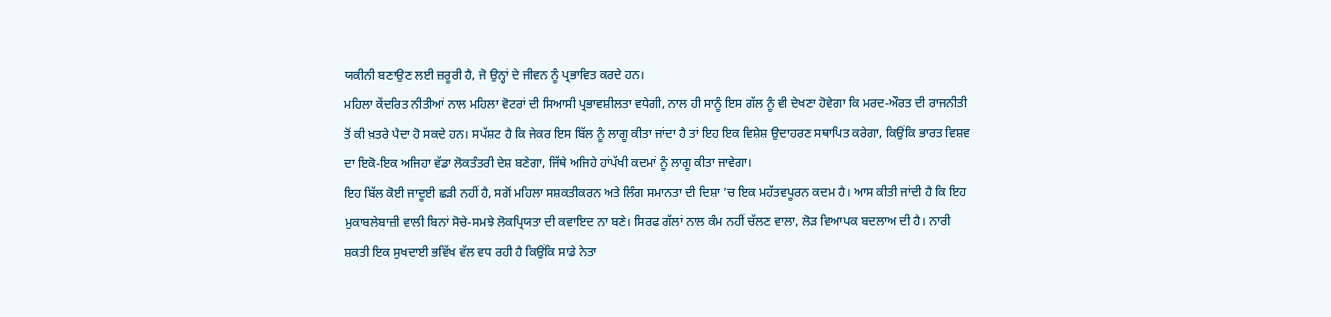ਯਕੀਨੀ ਬਣਾਉਣ ਲਈ ਜ਼ਰੂਰੀ ਹੈ, ਜੋ ਉਨ੍ਹਾਂ ਦੇ ਜੀਵਨ ਨੂੰ ਪ੍ਰਭਾਵਿਤ ਕਰਦੇ ਹਨ।
ਮਹਿਲਾ ਕੇਂਦਰਿਤ ਨੀਤੀਆਂ ਨਾਲ ਮਹਿਲਾ ਵੋਟਰਾਂ ਦੀ ਸਿਆਸੀ ਪ੍ਰਭਾਵਸ਼ੀਲਤਾ ਵਧੇਗੀ, ਨਾਲ ਹੀ ਸਾਨੂੰ ਇਸ ਗੱਲ ਨੂੰ ਵੀ ਦੇਖਣਾ ਹੋਵੇਗਾ ਕਿ ਮਰਦ-ਔਰਤ ਦੀ ਰਾਜਨੀਤੀ ਤੋਂ ਕੀ ਖ਼ਤਰੇ ਪੈਦਾ ਹੋ ਸਕਦੇ ਹਨ। ਸਪੱਸ਼ਟ ਹੈ ਕਿ ਜੇਕਰ ਇਸ ਬਿੱਲ ਨੂੰ ਲਾਗੂ ਕੀਤਾ ਜਾਂਦਾ ਹੈ ਤਾਂ ਇਹ ਇਕ ਵਿਸ਼ੇਸ਼ ਉਦਾਹਰਣ ਸਥਾਪਿਤ ਕਰੇਗਾ, ਕਿਉਂਕਿ ਭਾਰਤ ਵਿਸ਼ਵ ਦਾ ਇਕੋ-ਇਕ ਅਜਿਹਾ ਵੱਡਾ ਲੋਕਤੰਤਰੀ ਦੇਸ਼ ਬਣੇਗਾ, ਜਿੱਥੇ ਅਜਿਹੇ ਹਾਂਪੱਖੀ ਕਦਮਾਂ ਨੂੰ ਲਾਗੂ ਕੀਤਾ ਜਾਵੇਗਾ।
ਇਹ ਬਿੱਲ ਕੋਈ ਜਾਦੂਈ ਛੜੀ ਨਹੀਂ ਹੈ, ਸਗੋਂ ਮਹਿਲਾ ਸਸ਼ਕਤੀਕਰਨ ਅਤੇ ਲਿੰਗ ਸਮਾਨਤਾ ਦੀ ਦਿਸ਼ਾ ’ਚ ਇਕ ਮਹੱਤਵਪੂਰਨ ਕਦਮ ਹੈ। ਆਸ ਕੀਤੀ ਜਾਂਦੀ ਹੈ ਕਿ ਇਹ ਮੁਕਾਬਲੇਬਾਜ਼ੀ ਵਾਲੀ ਬਿਨਾਂ ਸੋਚੇ-ਸਮਝੇ ਲੋਕਪ੍ਰਿਯਤਾ ਦੀ ਕਵਾਇਦ ਨਾ ਬਣੇ। ਸਿਰਫ ਗੱਲਾਂ ਨਾਲ ਕੰਮ ਨਹੀਂ ਚੱਲਣ ਵਾਲਾ, ਲੋੜ ਵਿਆਪਕ ਬਦਲਾਅ ਦੀ ਹੈ। ਨਾਰੀ ਸ਼ਕਤੀ ਇਕ ਸੁਖਦਾਈ ਭਵਿੱਖ ਵੱਲ ਵਧ ਰਹੀ ਹੈ ਕਿਉਂਕਿ ਸਾਡੇ ਨੇਤਾ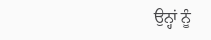ਉਨ੍ਹਾਂ ਨੂੰ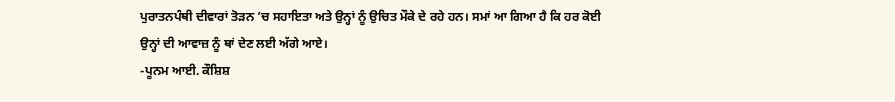ਪੁਰਾਤਨਪੰਥੀ ਦੀਵਾਰਾਂ ਤੋੜਨ ’ਚ ਸਹਾਇਤਾ ਅਤੇ ਉਨ੍ਹਾਂ ਨੂੰ ਉਚਿਤ ਮੌਕੇ ਦੇ ਰਹੇ ਹਨ। ਸਮਾਂ ਆ ਗਿਆ ਹੈ ਕਿ ਹਰ ਕੋਈ ਉਨ੍ਹਾਂ ਦੀ ਆਵਾਜ਼ ਨੂੰ ਥਾਂ ਦੇਣ ਲਈ ਅੱਗੇ ਆਏ।
-ਪੂਨਮ ਆਈ. ਕੌਸ਼ਿਸ਼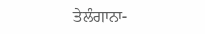ਤੇਲੰਗਾਨਾ-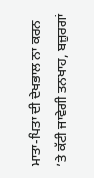ਮਾਤਾ-ਪਿਤਾ ਦੀ ਦੇਖਭਾਲ ਨਾ ਕਰਨ ’ਤੇ ਕੱਟੀ ਜਾਵੇਗੀ ਤਨਖਾਹ, ਬਜ਼ੁਰਗਾਂ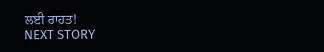ਲਈ ਰਾਹਤ!
NEXT STORY